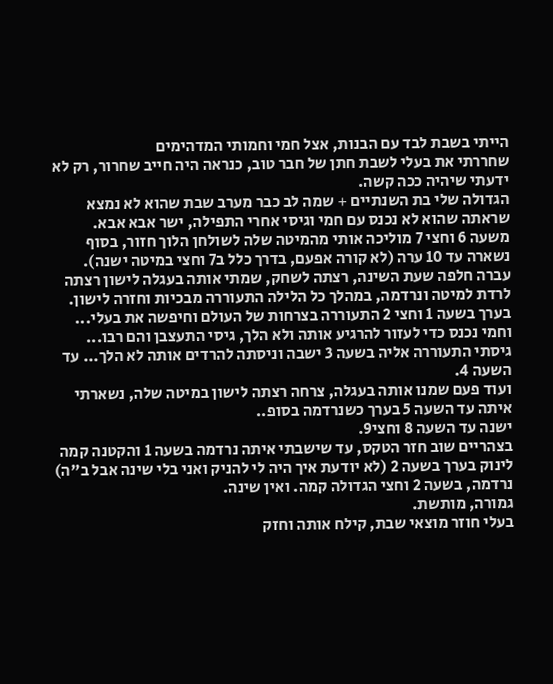הייתי בשבת לבד עם הבנות, אצל חמי וחמותי המדהימים
שחררתי את בעלי לשבת חתן של חבר טוב, כנראה היה חייב שחרור, רק לא ידעתי שיהיה ככה קשה.
הגדולה שלי בת השנתיים + שמה לב כבר מערב שבת שהוא לא נמצא שראתה שהוא לא נכנס עם חמי וגיסי אחרי התפילה, ישר אבא אבא.
משעה 6 וחצי 7 מוליכה אותי מהמיטה שלה לשולחן הלוך חזור, בסוף נשארה עד 10 ערה (לא קורה אפעם, בדרך כלל ב7 וחצי במיטה ישנה).
עברה חלפה שעת השינה, רצתה לשחק, שמתי אותה בעגלה לישון רצתה לרדת למיטה ונרדמה, במהלך כל הלילה התעוררה מבכיות וחזרה לישון.
בערך בשעה 1 וחצי 2 התעוררה בצרחות של העולם וחיפשה את בעלי...
וחמי נכנס כדי לעזור להרגיע אותה ולא הלך, גיסי התעצבן והם רבו...
גיסתי התעוררה אליה בשעה 3 ישבה וניסתה להרדים אותה לא הלך... עד השעה 4.
ועוד פעם שמנו אותה בעגלה, צרחה רצתה לישון במיטה שלה, נשארתי איתה עד השעה 5 בערך כשנרדמה בסופ..
ישנה עד השעה 8 וחצי9.
בצהריים שוב חזר הטקס, עד שישבתי איתה נרדמה בשעה 1 והקטנה קמה לינוק בערך בשעה 2 (לא יודעת איך היה לי להניק ואני בלי שינה אבל ב"ה)
נרדמה, בשעה 2 וחצי הגדולה קמה. ואין שינה.
גמורה, מותשת.
בעלי חוזר מוצאי שבת, קילח אותה וחזק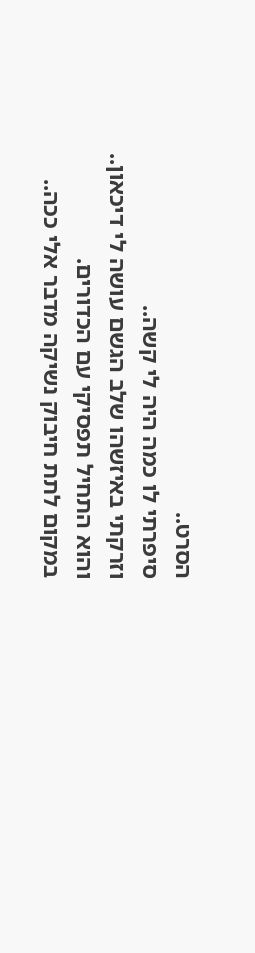הסרט..
סיפרתי לו כמה היה לי קשה..
וזרקתי באיזשהו שלב הגשם עושה לי דיכאון..
והוא התחיל תפסיקי עם הכדורים.
במקום לתת חיבוק נשיקה מדבר אלי ככה..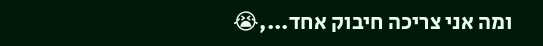ומה אני צריכה חיבוק אחד...,😭